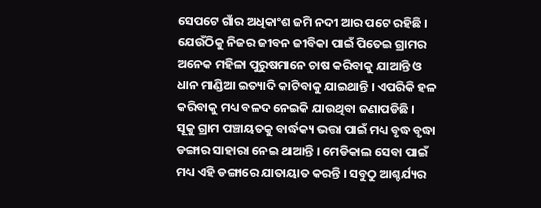ସେପଟେ ଗାଁର ଅଧିକାଂଶ ଜମି ନଦୀ ଆର ପଟେ ରହିଛି । ଯେଉଁଠିକୁ ନିଜର ଜୀବନ ଜୀବିକା ପାଇଁ ପିତେଇ ଗ୍ରାମର ଅନେକ ମହିଳା ପୁରୁଷମାନେ ଚାଷ କରିବାକୁ ଯାଆନ୍ତି ଓ ଧାନ ମାଣ୍ଡିଆ ଇତ୍ୟାଦି କାଟିବାକୁ ଯାଇଥାନ୍ତି । ଏପରିକି ହଳ କରିବାକୁ ମଧ୍ୟ ବଳଦ ନେଇକି ଯାଉଥିବା ଜଣାପଡିଛି ।
ସୂକୁ ଗ୍ରାମ ପଞ୍ଚାୟତକୁ ବାର୍ଦ୍ଧକ୍ୟ ଭତ୍ତା ପାଇଁ ମଧ୍ୟ ବୃଦ୍ଧ ବୃଦ୍ଧା ଡଙ୍ଗାର ସାହାରା ନେଇ ଥାଆନ୍ତି । ମେଡିକାଲ ସେବା ପାଇଁ ମଧ୍ୟ ଏହି ଡଙ୍ଗାରେ ଯାତାୟାତ କରନ୍ତି । ସବୁଠୁ ଆଶ୍ଚର୍ଯ୍ୟର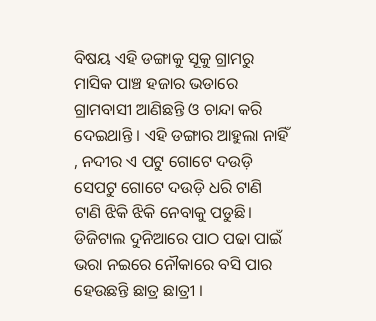ବିଷୟ ଏହି ଡଙ୍ଗାକୁ ସୂକୁ ଗ୍ରାମରୁ ମାସିକ ପାଞ୍ଚ ହଜାର ଭଡାରେ ଗ୍ରାମବାସୀ ଆଣିଛନ୍ତି ଓ ଚାନ୍ଦା କରି ଦେଇଥାନ୍ତି । ଏହି ଡଙ୍ଗାର ଆହୁଲା ନାହିଁ , ନଦୀର ଏ ପଟୁ ଗୋଟେ ଦଉଡ଼ି ସେପଟୁ ଗୋଟେ ଦଉଡ଼ି ଧରି ଟାଣି ଟାଣି ଝିକି ଝିକି ନେବାକୁ ପଡୁଛି।
ଡିଜିଟାଲ ଦୁନିଆରେ ପାଠ ପଢା ପାଇଁ ଭରା ନଇରେ ନୌକାରେ ବସି ପାର ହେଉଛନ୍ତି ଛାତ୍ର ଛାତ୍ରୀ ।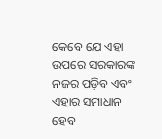କେବେ ଯେ ଏହା ଉପରେ ସରକାରଙ୍କ ନଜର ପଡ଼ିବ ଏବଂ ଏହାର ସମାଧାନ ହେବ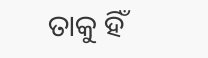ତାକୁ ହିଁ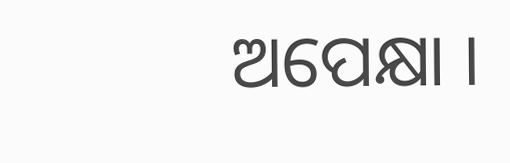ଅପେକ୍ଷା ।